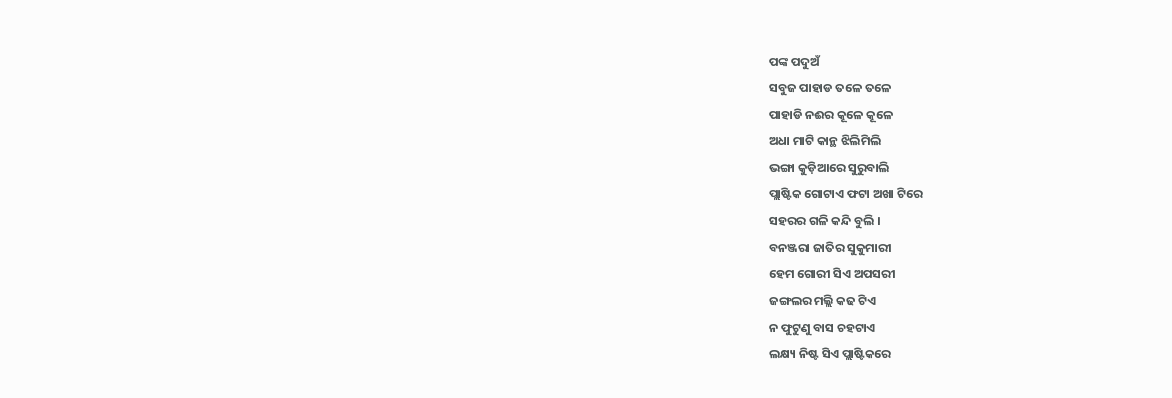ପଙ୍କ ପଦୁଅଁ
ସବୁଜ ପାହାଡ ତଳେ ତଳେ
ପାହାଡି ନଈର କୂଳେ କୂଳେ
ଅଧା ମାଟି କାନ୍ଥ ଝିଲିମିଲି
ଭଙ୍ଗା କୁଡ଼ିଆରେ ସୁରୁବାଲି
ପ୍ଲାଷ୍ଟିକ ଗୋଟାଏ ଫଟା ଅଖା ଟିରେ
ସହରର ଗଳି କନ୍ଦି ବୁଲି ।
ବନଞ୍ଜରା ଜାତିର ସୁକୁମାରୀ
ହେମ ଗୋରୀ ସିଏ ଅପସରୀ
ଜଙ୍ଗଲର ମଲ୍ଲି କଢ ଟିଏ
ନ ଫୁଟୁଣୁ ବାସ ଚହଟାଏ
ଲକ୍ଷ୍ୟ ନିଷ୍ଟ ସିଏ ପ୍ଲାଷ୍ଟିକରେ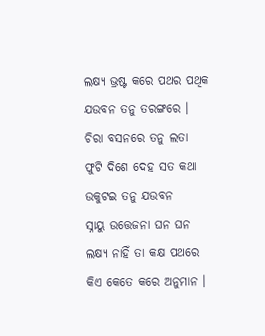ଲକ୍ଷ୍ୟ ଭ୍ରଷ୍ଟ କରେ ପଥର ପଥିକ
ଯଉବନ ତନୁ ତରଙ୍ଗରେ ।
ଚିରା ବସନରେ ତନୁ ଲତା
ଫୁଟି ଦିଶେ ଦେହ ସତ କଥା
ଉକୁଟଇ ତନୁ ଯଉବନ
ସ୍ନାୟୁ ଉତ୍ତେଜନା ଘନ ଘନ
ଲକ୍ଷ୍ୟ ନାହିଁ ତା କକ୍ଷ ପଥରେ
କିଏ କେତେ କରେ ଅନୁମାନ ।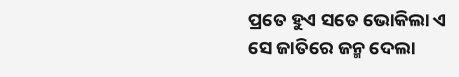ପ୍ରତେ ହୁଏ ସତେ ଭୋକିଲା ଏ
ସେ ଜାତିରେ ଜନ୍ମ ଦେଲା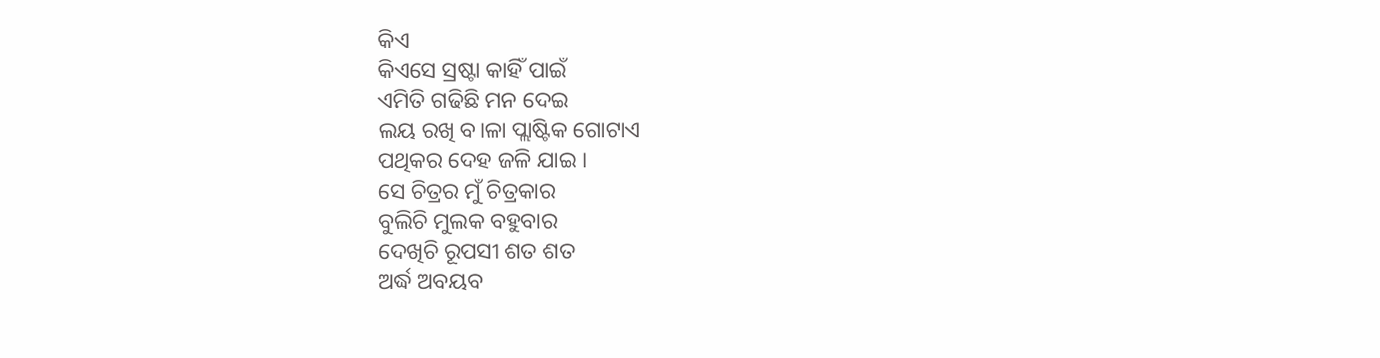କିଏ
କିଏସେ ସ୍ରଷ୍ଟା କାହିଁ ପାଇଁ
ଏମିତି ଗଢିଛି ମନ ଦେଇ
ଲୟ ରଖି ବ।ଳା ପ୍ଲାଷ୍ଟିକ ଗୋଟାଏ
ପଥିକର ଦେହ ଜଳି ଯାଇ ।
ସେ ଚିତ୍ରର ମୁଁ ଚିତ୍ରକାର
ବୁଲିଚି ମୁଲକ ବହୁବାର
ଦେଖିଚି ରୂପସୀ ଶତ ଶତ
ଅର୍ଦ୍ଧ ଅବୟବ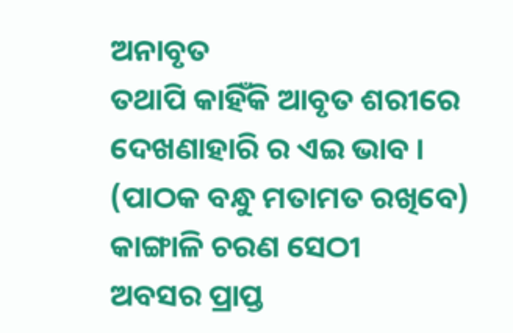ଅନାବୃତ
ତଥାପି କାହିଁକି ଆବୃତ ଶରୀରେ
ଦେଖଣାହାରି ର ଏଇ ଭାବ ।
(ପାଠକ ବନ୍ଧୁ ମତାମତ ରଖିବେ)
କାଙ୍ଗାଳି ଚରଣ ସେଠୀ
ଅବସର ପ୍ରାପ୍ତ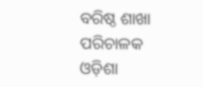ବରିଷ୍ଠ ଶାଖା ପରିଚାଳକ
ଓଡ଼ିଶା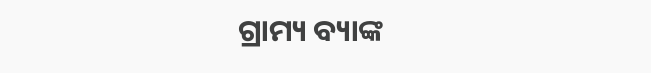ଗ୍ରାମ୍ୟ ବ୍ୟାଙ୍କ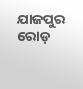ଯାଜପୁର ରୋଡ଼